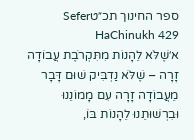ספר החינוך תכ״טSefer HaChinukh 429
א׳שֶׁלֹּא לֵהָנוֹת מִתִּקְרֹבֶת עֲבוֹדָה זָרָה – שֶׁלֹּא נַדְבִּיק שׁוּם דָּבָר מֵעֲבוֹדָה זָרָה עִם מָמוֹנֵנוּ וּבִרְשׁוּתֵנוּ לֵהָנוֹת בּוֹ,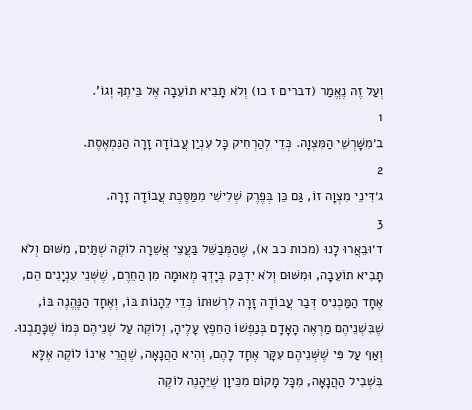וְעַל זֶה נֶאֱמַר (דברים ז כו) וְלֹא תָבִיא תוֹעֵבָה אֶל בֵּיתֶךָ וְגוֹ'.
1
ב׳מִשָּׁרְשֵׁי הַמִּצְוָה. כְּדֵי לְהַרְחִיק כָּל עִנְיַן עֲבוֹדָה זָרָה הַנִּמְאֶסֶת.
2
ג׳דִּינֵי מִצְוָה זוֹ, גַּם כֵּן בְּפֶרֶק שְׁלִישִׁי מִמַּסֶּכֶת עֲבוֹדָה זָרָה.
3
ד׳וּבֵאֲרוּ לָנוּ (מכות כב א), שֶׁהַמְּבַשֵּׁל בַּעֲצֵי אֲשֵׁרָה לוֹקֶה שְׁתַּיִם, מִשּׁוּם וְלֹא תָבִיא תוֹעֵבָה, וּמִשּׁוּם וְלֹא יִדְבַּק בְּיָדְךָ מְאוּמָה מִן הַחֵרֶם, שֶׁשְּׁנֵי עִנְיָנִים הֵם, אֶחָד הַמַּכְנִיס דְּבַר עֲבוֹדָה זָרָה לִרְשׁוּתוֹ כְּדֵי לֵהָנוֹת בּוֹ, וְאֶחָד הַנֶּהֱנֶה בּוֹ, שֶׁבִּשְׁנֵיהֶם מַרְאֶה הָאָדָם בְּנַפְשׁוֹ הַחֵפֶץ עָלֶיהָ, וְלוֹקֶה עַל שְׁנֵיהֶם כְּמוֹ שֶׁכָּתַבְנוּ. וְאַף עַל פִּי שֶׁשְּׁנֵיהֶם עִקָּר אֶחָד לָהֶם, וְהִיא הַהֲנָאָה, שֶׁהֲרֵי אֵינוֹ לוֹקֶה אֶלָּא בִּשְׁבִיל הַהֲנָאָה, מִכָּל מָקוֹם מִכֵּיוָן שֶׁיֵּהָנֶה לוֹקֶה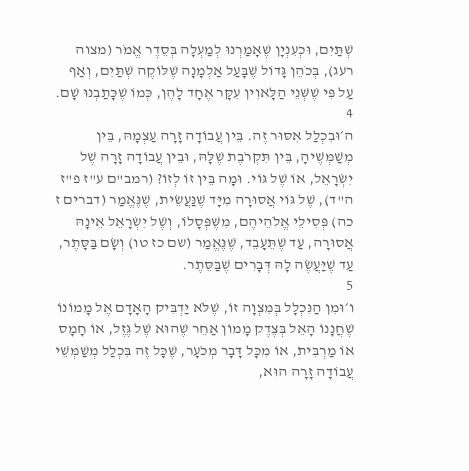שְׁתַּיִם, וּכְעִנְיָן שֶׁאָמַרְנוּ לְמַעְלָה בְּסֵדֶר אֱמֹר (מצוה רעג), בְּכֹהֵן גָּדוֹל שֶׁבָּעַל אַלְמָנָה שֶׁלּוֹקֶה שְׁתַּיִם, וְאַף עַל פִּי שֶׁשְּׁנֵי הַלָּאוִין עִקָּר אֶחָד לָהֶן, כְּמוֹ שֶׁכָּתַבְנוּ שָׁם.
4
ה׳וּבִכְלַל אִסּוּר זֶה. בֵּין עֲבוֹדָה זָרָה עַצְמָהּ, בֵּין מְשַׁמְּשֶׁיהָ, בֵּין תִּקְרֹבֶת שֶׁלָּהּ, וּבֵין עֲבוֹדָה זָרָה שֶׁל יִשְׂרָאֵל, אוֹ שֶׁל גּוֹי. וּמָה בֵּין זוֹ לְזוֹ? (רמב"ם ע"ז פ"ז ה"ד), שֶׁל גּוֹי אֲסוּרָה מִיָּד שֶׁנַּעֲשֵׂית, שֶׁנֶּאֱמַר (דברים ז כה) פְּסִילֵי אֱלֹהֵיהֶם, מִשֶּׁפְּסָלוֹ, וְשֶׁל יִשְׂרָאֵל אֵינָהּ אֲסוּרָה, עַד שֶׁתֵּעָבֵד, שֶׁנֶּאֱמַר (שם כז טו) וְשָׂם בַּסָּתֶר, עַד שֶׁיַּעֲשֶׂה לָהּ דְּבָרִים שֶׁבַּסֵּתֶר.
5
ו׳וּמִן הַנִּכְלָל בְּמִצְוָה זוֹ, שֶׁלֹּא יַדְבִּיק הָאָדָם אֶל מָמוֹנוֹ שֶׁחֲנָנוֹ הָאֵל בְּצֶדֶק מָמוֹן אַחֵר שֶׁהוּא שֶׁל גֶּזֶל, אוֹ חָמָס אוֹ מַרְבִּית, אוֹ מִכָּל דָּבָר מְכֹעָר, שֶׁכָּל זֶה בִּכְלַל מְשַׁמְּשֵׁי עֲבוֹדָה זָרָה הוּא,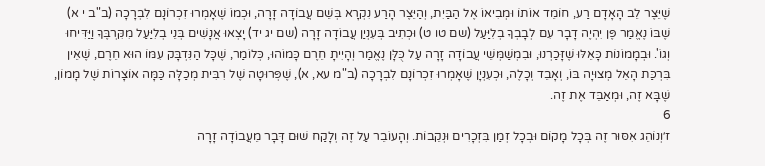שֶׁיֵּצֶר לֵב הָאָדָם רַע, חוֹמֵד אוֹתוֹ וּמְבִיאוֹ אֶל הַבַּיִת, וְהַיֵּצֶר הָרַע נִקְרָא בְּשֵׁם עֲבוֹדָה זָרָה, וּכְמוֹ שֶׁאָמְרוּ זִכְרוֹנָם לִבְרָכָה (ב"ב י א) שֶׁבּוֹ נֶאֱמַר פֶּן יִהְיֶה דָבָר עִם לְבָבְךָ בְלִיַּעַל (שם טו ט) וּכְתִיב בְּעִנְיַן עֲבוֹדָה זָרָה (שם יג יד) יָצְאוּ אֲנָשִׁים בְּנֵי בְלִיַּעַל מִקִּרְבֶּךָ וַיַּדִּיחוּ וְגוֹ'. וּבְמָמוֹנוֹת כָּאֵלּוּ שֶׁזָּכַרְנוּ, וּבִמְשַׁמְּשֵׁי עֲבוֹדָה זָרָה עַל כֻּלָּן נֶאֱמַר וְהָיִיתָ חֵרֶם כָּמוֹהוּ, כְּלוֹמַר, שֶׁכָּל הַנִּדְבָּק עִמּוֹ הוּא חֵרֶם, שֶׁאֵין בִּרְכַּת הָאֵל מְצוּיָה בּוֹ, וְאָבֵד וְכָלֶה, וּכְעִנְיָן שֶׁאָמְרוּ זִכְרוֹנָם לִבְרָכָה (ב"מ עא, א), שֶׁפְּרוּטָה שֶׁל רִבִּית מְכַלָּה כַּמָּה אוֹצָרוֹת שֶׁל מָמוֹן, שֶׁבָּא זֶה, וּמְאַבֵּד אֶת זֶה.
6
ז׳וְנוֹהֵג אִסּוּר זֶה בְּכָל מָקוֹם וּבְכָל זְמַן בִּזְכָרִים וּנְקֵבוֹת. וְהָעוֹבֵר עַל זֶה וְלָקַח שׁוּם דָּבָר מֵעֲבוֹדָה זָרָה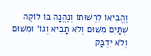וֶהֱבִיאוֹ לִרְשׁוּתוֹ וְנֶהֱנָה בּוֹ לוֹקֶה שְׁתַּיִם מִשּׁוּם וְלֹא תָבִיא וְגוֹ' וּמִשּׁוּם וְלֹא יִדְבַּק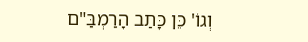וְגוֹ' כֵּן כָּתַב הָרַמְבַּ"ם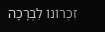זִכְרוֹנוֹ לִבְרָכָה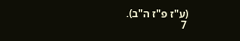(ע"ז פ"ז ה"ב).
7